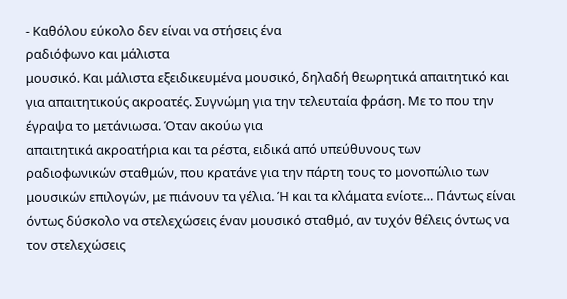- Καθόλου εύκολο δεν είναι να στήσεις ένα
ραδιόφωνο και μάλιστα
μουσικό. Και μάλιστα εξειδικευμένα μουσικό, δηλαδή θεωρητικά απαιτητικό και για απαιτητικούς ακροατές. Συγνώμη για την τελευταία φράση. Με το που την έγραψα το μετάνιωσα. Όταν ακούω για
απαιτητικά ακροατήρια και τα ρέστα, ειδικά από υπεύθυνους των
ραδιοφωνικών σταθμών, που κρατάνε για την πάρτη τους το μονοπώλιο των
μουσικών επιλογών, με πιάνουν τα γέλια. Ή και τα κλάματα ενίοτε… Πάντως είναι όντως δύσκολο να στελεχώσεις έναν μουσικό σταθμό, αν τυχόν θέλεις όντως να τον στελεχώσεις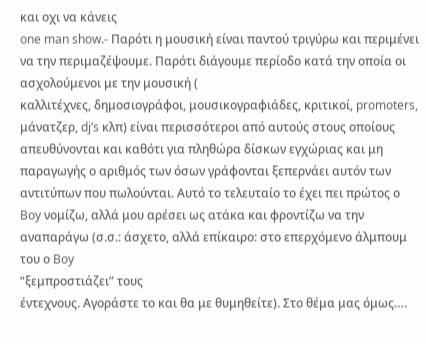και οχι να κάνεις
one man show.- Παρότι η μουσική είναι παντού τριγύρω και περιμένει να την περιμαζέψουμε. Παρότι διάγουμε περίοδο κατά την οποία οι ασχολούμενοι με την μουσική (
καλλιτέχνες, δημοσιογράφοι, μουσικογραφιάδες, κριτικοί, promoters, μάνατζερ, dj’s κλπ) είναι περισσότεροι από αυτούς στους οποίους απευθύνονται και καθότι για πληθώρα δίσκων εγχώριας και μη παραγωγής ο αριθμός των όσων γράφονται ξεπερνάει αυτόν των αντιτύπων που πωλούνται. Αυτό το τελευταίο το έχει πει πρώτος ο
Boy νομίζω, αλλά μου αρέσει ως ατάκα και φροντίζω να την αναπαράγω (σ.σ.: άσχετο, αλλά επίκαιρο: στο επερχόμενο άλμπουμ του ο Boy
“ξεμπροστιάζει” τους
έντεχνους. Αγοράστε το και θα με θυμηθείτε). Στο θέμα μας όμως….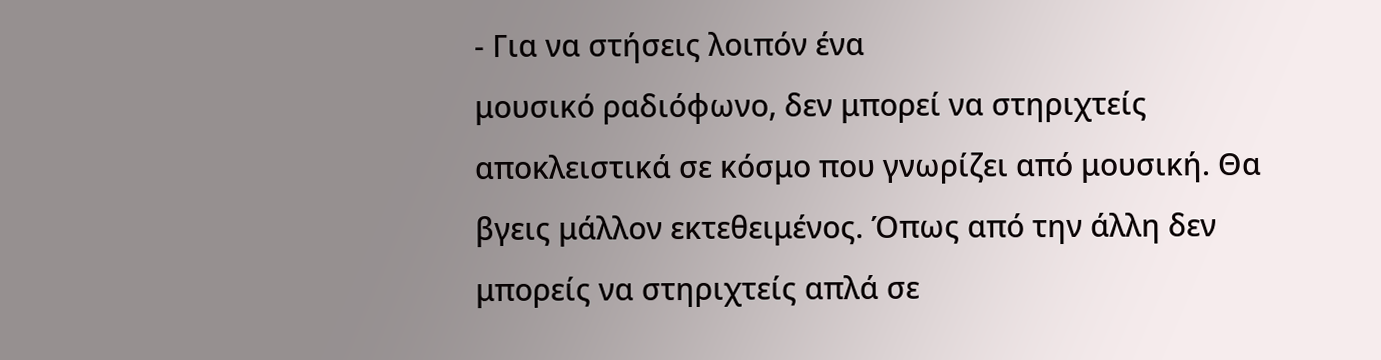- Για να στήσεις λοιπόν ένα
μουσικό ραδιόφωνο, δεν μπορεί να στηριχτείς
αποκλειστικά σε κόσμο που γνωρίζει από μουσική. Θα βγεις μάλλον εκτεθειμένος. Όπως από την άλλη δεν μπορείς να στηριχτείς απλά σε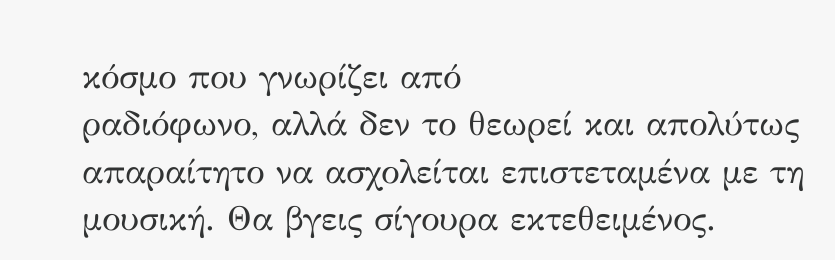κόσμο που γνωρίζει από
ραδιόφωνο, αλλά δεν το θεωρεί και απολύτως απαραίτητο να ασχολείται επιστεταμένα με τη
μουσική. Θα βγεις σίγουρα εκτεθειμένος.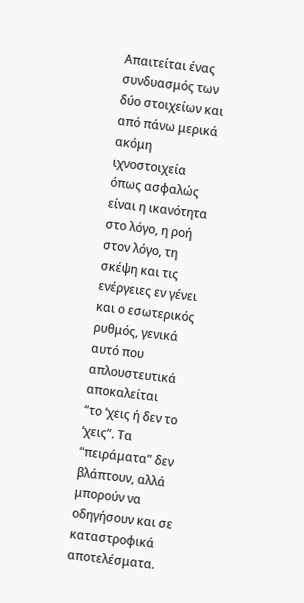Απαιτείται ένας συνδυασμός των δύο στοιχείων και από πάνω μερικά ακόμη
ιχνοστοιχεία όπως ασφαλώς είναι η ικανότητα στο λόγο, η ροή στον λόγο, τη σκέψη και τις ενέργειες εν γένει και ο εσωτερικός ρυθμός, γενικά αυτό που απλουστευτικά αποκαλείται
“το ‘χεις ή δεν το ‘χεις”. Τα
“πειράματα” δεν βλάπτουν, αλλά μπορούν να οδηγήσουν και σε καταστροφικά αποτελέσματα.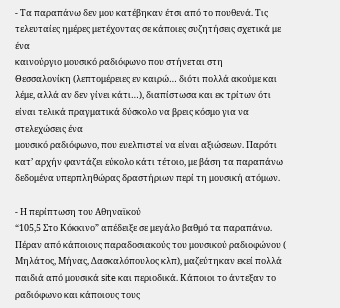- Τα παραπάνω δεν μου κατέβηκαν έτσι από το πουθενά. Τις τελευταίες ημέρες μετέχοντας σε κάποιες συζητήσεις σχετικά με ένα
καινούργιο μουσικό ραδιόφωνο που στήνεται στη
Θεσσαλονίκη (λεπτομέρειες εν καιρώ… διότι πολλά ακούμε και λέμε, αλλά αν δεν γίνει κάτι…), διαπίστωσα και εκ τρίτων ότι είναι τελικά πραγματικά δύσκολο να βρεις κόσμο για να στελεχώσεις ένα
μουσικό ραδιόφωνο, που ευελπιστεί να είναι αξιώσεων. Παρότι κατ’ αρχήν φαντάζει εύκολο κάτι τέτοιο, με βάση τα παραπάνω δεδομένα υπερπληθώρας δραστήριων περί τη μουσική ατόμων.

- Η περίπτωση του Αθηναϊκού
“105,5 Στο Κόκκινο” απέδειξε σε μεγάλο βαθμό τα παραπάνω. Πέραν από κάποιους παραδοσιακούς του μουσικού ραδιοφώνου (
Μηλάτος, Μήνας, Δασκαλόπουλος κλπ), μαζεύτηκαν εκεί πολλά παιδιά από μουσικά site και περιοδικά. Κάποιοι το άντεξαν το ραδιόφωνο και κάποιους τους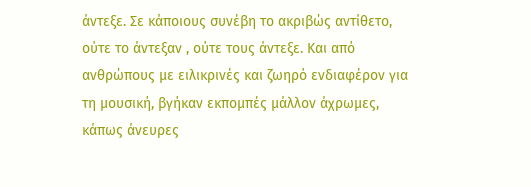άντεξε. Σε κάποιους συνέβη το ακριβώς αντίθετο, ούτε το άντεξαν , ούτε τους άντεξε. Και από ανθρώπους με ειλικρινές και ζωηρό ενδιαφέρον για τη μουσική, βγήκαν εκπομπές μάλλον άχρωμες, κάπως άνευρες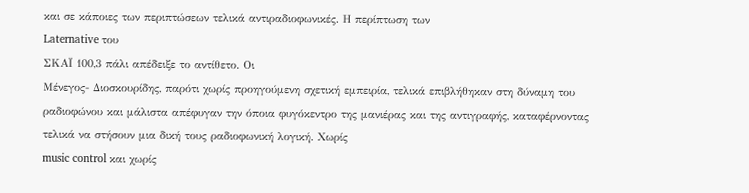και σε κάποιες των περιπτώσεων τελικά αντιραδιοφωνικές. Η περίπτωση των
Laternative του
ΣΚΑΪ 100,3 πάλι απέδειξε το αντίθετο. Οι
Μένεγος- Διοσκουρίδης, παρότι χωρίς προηγούμενη σχετική εμπειρία, τελικά επιβλήθηκαν στη δύναμη του ραδιοφώνου και μάλιστα απέφυγαν την όποια φυγόκεντρο της μανιέρας και της αντιγραφής, καταφέρνοντας τελικά να στήσουν μια δική τους ραδιοφωνική λογική. Χωρίς
music control και χωρίς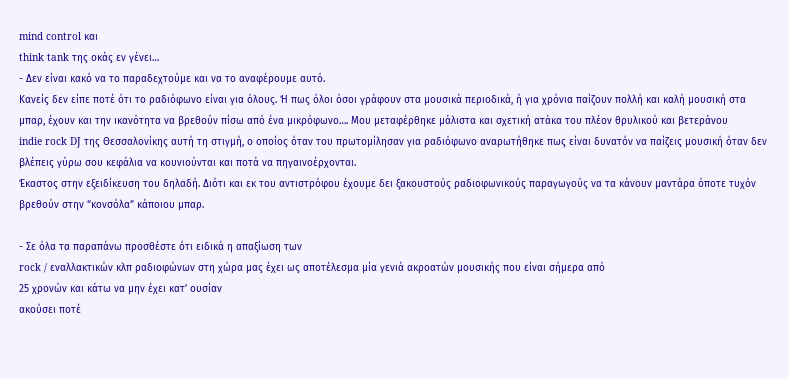mind control και
think tank της οκάς εν γένει…
- Δεν είναι κακό να το παραδεχτούμε και να το αναφέρουμε αυτό.
Κανείς δεν είπε ποτέ ότι το ραδιόφωνο είναι για όλους. Ή πως όλοι όσοι γράφουν στα μουσικά περιοδικά, ή για χρόνια παίζουν πολλή και καλή μουσική στα μπαρ, έχουν και την ικανότητα να βρεθούν πίσω από ένα μικρόφωνο…. Μου μεταφέρθηκε μάλιστα και σχετική ατάκα του πλέον θρυλικού και βετεράνου
indie rock DJ της Θεσσαλονίκης αυτή τη στιγμή, ο οποίος όταν του πρωτομίλησαν για ραδιόφωνο αναρωτήθηκε πως είναι δυνατόν να παίζεις μουσική όταν δεν βλέπεις γύρω σου κεφάλια να κουνιούνται και ποτά να πηγαινοέρχονται.
Έκαστος στην εξειδίκευση του δηλαδή. Διότι και εκ του αντιστρόφου έχουμε δει ξακουστούς ραδιοφωνικούς παραγωγούς να τα κάνουν μαντάρα όποτε τυχόν βρεθούν στην “κονσόλα” κάποιου μπαρ.

- Σε όλα τα παραπάνω προσθέστε ότι ειδικά η απαξίωση των
rock / εναλλακτικών κλπ ραδιοφώνων στη χώρα μας έχει ως αποτέλεσμα μία γενιά ακροατών μουσικής που είναι σήμερα από
25 χρονών και κάτω να μην έχει κατ’ ουσίαν
ακούσει ποτέ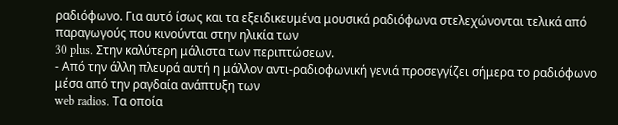ραδιόφωνο. Για αυτό ίσως και τα εξειδικευμένα μουσικά ραδιόφωνα στελεχώνονται τελικά από παραγωγούς που κινούνται στην ηλικία των
30 plus. Στην καλύτερη μάλιστα των περιπτώσεων.
- Από την άλλη πλευρά αυτή η μάλλον αντι-ραδιοφωνική γενιά προσεγγίζει σήμερα το ραδιόφωνο μέσα από την ραγδαία ανάπτυξη των
web radios. Τα οποία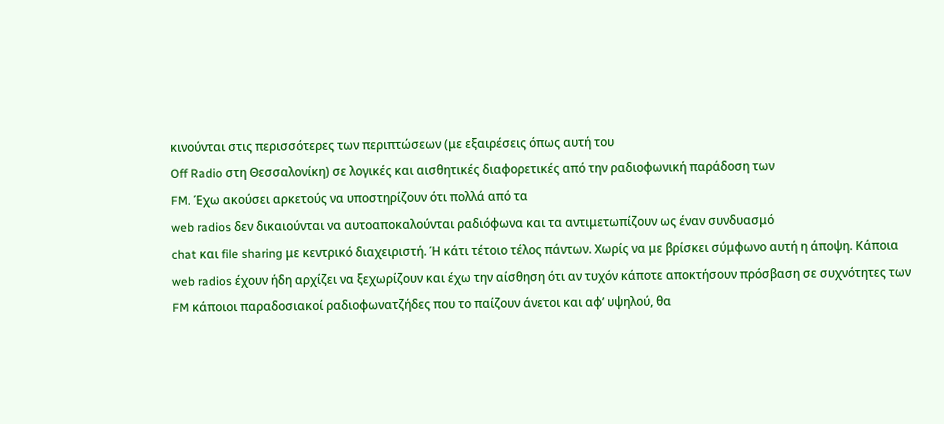κινούνται στις περισσότερες των περιπτώσεων (με εξαιρέσεις όπως αυτή του
Off Radio στη Θεσσαλονίκη) σε λογικές και αισθητικές διαφορετικές από την ραδιοφωνική παράδοση των
FM. Έχω ακούσει αρκετούς να υποστηρίζουν ότι πολλά από τα
web radios δεν δικαιούνται να αυτοαποκαλούνται ραδιόφωνα και τα αντιμετωπίζουν ως έναν συνδυασμό
chat και file sharing με κεντρικό διαχειριστή. Ή κάτι τέτοιο τέλος πάντων. Χωρίς να με βρίσκει σύμφωνο αυτή η άποψη. Κάποια
web radios έχουν ήδη αρχίζει να ξεχωρίζουν και έχω την αίσθηση ότι αν τυχόν κάποτε αποκτήσουν πρόσβαση σε συχνότητες των
FM κάποιοι παραδοσιακοί ραδιοφωνατζήδες που το παίζουν άνετοι και αφ’ υψηλού, θα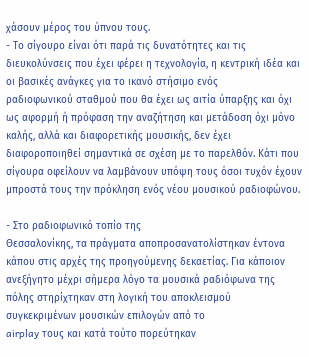χάσουν μέρος του ύπνου τους.
- Το σίγουρο είναι ότι παρά τις δυνατότητες και τις διευκολύνσεις που έχει φέρει η τεχνολογία, η κεντρική ιδέα και οι βασικές ανάγκες για το ικανό στήσιμο ενός
ραδιοφωνικού σταθμού που θα έχει ως αιτία ύπαρξης και όχι ως αφορμή ή πρόφαση την αναζήτηση και μετάδοση όχι μόνο καλής, αλλά και διαφορετικής μουσικής, δεν έχει διαφοροποιηθεί σημαντικά σε σχέση με το παρελθόν. Κάτι που σίγουρα οφείλουν να λαμβάνουν υπόψη τους όσοι τυχόν έχουν μπροστά τους την πρόκληση ενός νέου μουσικού ραδιοφώνου.

- Στο ραδιοφωνικό τοπίο της
Θεσσαλονίκης, τα πράγματα αποπροσανατολίστηκαν έντονα κάπου στις αρχές της προηγούμενης δεκαετίας. Για κάποιον ανεξήγητο μέχρι σήμερα λόγο τα μουσικά ραδιόφωνα της πόλης στηρίχτηκαν στη λογική του αποκλεισμού συγκεκριμένων μουσικών επιλογών από το
airplay τους και κατά τούτο πορεύτηκαν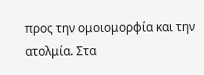προς την ομοιομορφία και την ατολμία. Στα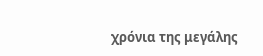χρόνια της μεγάλης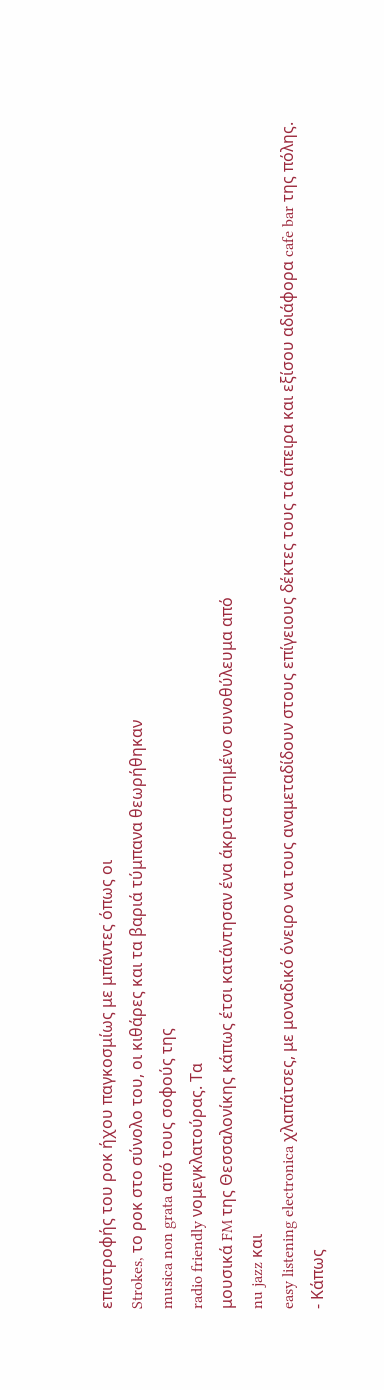επιστροφής του ροκ ήχου παγκοσμίως με μπάντες όπως οι
Strokes, το ροκ στο σύνολο του, οι κιθάρες και τα βαριά τύμπανα θεωρήθηκαν
musica non grata από τους σοφούς της
radio friendly νομεγκλατούρας. Τα
μουσικά FM της Θεσσαλονίκης κάπως έτσι κατάντησαν ένα άκριτα στημένο συνοθύλευμα από
nu jazz και
easy listening electronica χλαπάτσες, με μοναδικό όνειρο να τους αναμεταδίδουν στους επίγειους δέκτες τους τα άπειρα και εξίσου αδιάφορα cafe bar της πόλης.
- Κάπως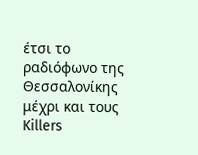έτσι το ραδιόφωνο της Θεσσαλονίκης μέχρι και τους
Killers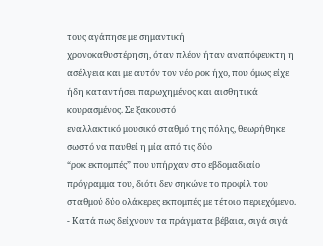τους αγάπησε με σημαντική
χρονοκαθυστέρηση, όταν πλέον ήταν αναπόφευκτη η ασέλγεια και με αυτόν τον νέο ροκ ήχο, που όμως είχε ήδη καταντήσει παρωχημένος και αισθητικά κουρασμένος. Σε ξακουστό
εναλλακτικό μουσικό σταθμό της πόλης, θεωρήθηκε σωστό να παυθεί η μία από τις δύο
“ροκ εκπομπές” που υπήρχαν στο εβδομαδιαίο πρόγραμμα του, διότι δεν σηκώνε το προφίλ του σταθμού δύο ολάκερες εκπομπές με τέτοιο περιεχόμενο.
- Κατά πως δείχνουν τα πράγματα βέβαια, σιγά σιγά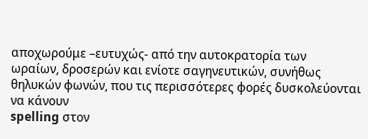αποχωρούμε –ευτυχώς- από την αυτοκρατορία των
ωραίων, δροσερών και ενίοτε σαγηνευτικών, συνήθως θηλυκών φωνών, που τις περισσότερες φορές δυσκολεύονται να κάνουν
spelling στον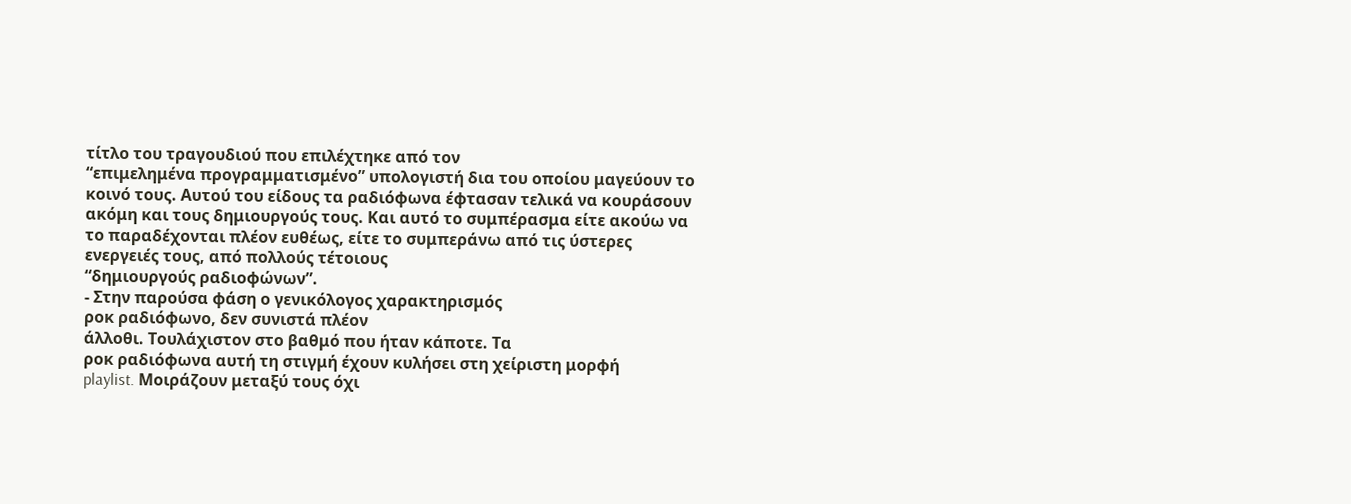τίτλο του τραγουδιού που επιλέχτηκε από τον
“επιμελημένα προγραμματισμένο” υπολογιστή δια του οποίου μαγεύουν το κοινό τους. Αυτού του είδους τα ραδιόφωνα έφτασαν τελικά να κουράσουν ακόμη και τους δημιουργούς τους. Και αυτό το συμπέρασμα είτε ακούω να το παραδέχονται πλέον ευθέως, είτε το συμπεράνω από τις ύστερες ενεργειές τους, από πολλούς τέτοιους
“δημιουργούς ραδιοφώνων”.
- Στην παρούσα φάση ο γενικόλογος χαρακτηρισμός
ροκ ραδιόφωνο, δεν συνιστά πλέον
άλλοθι. Τουλάχιστον στο βαθμό που ήταν κάποτε. Τα
ροκ ραδιόφωνα αυτή τη στιγμή έχουν κυλήσει στη χείριστη μορφή
playlist. Μοιράζουν μεταξύ τους όχι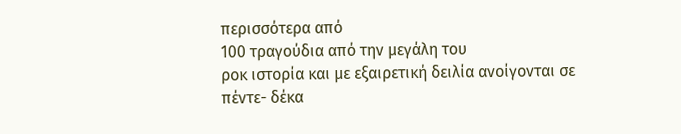περισσότερα από
100 τραγούδια από την μεγάλη του
ροκ ιστορία και με εξαιρετική δειλία ανοίγονται σε
πέντε- δέκα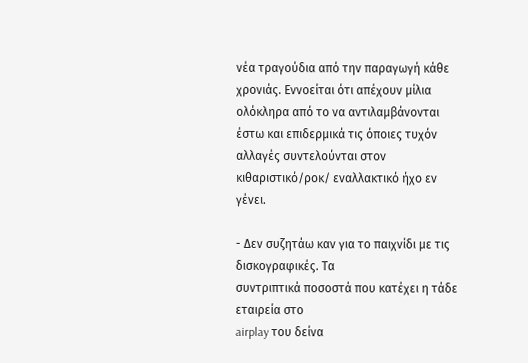νέα τραγούδια από την παραγωγή κάθε χρονιάς. Εννοείται ότι απέχουν μίλια ολόκληρα από το να αντιλαμβάνονται έστω και επιδερμικά τις όποιες τυχόν αλλαγές συντελούνται στον κιθαριστικό/ροκ/ εναλλακτικό ήχο εν γένει.

- Δεν συζητάω καν για το παιχνίδι με τις
δισκογραφικές. Τα
συντριπτικά ποσοστά που κατέχει η τάδε εταιρεία στο
airplay του δείνα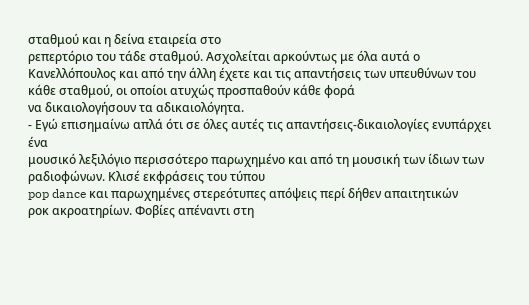σταθμού και η δείνα εταιρεία στο
ρεπερτόριο του τάδε σταθμού. Ασχολείται αρκούντως με όλα αυτά ο Κανελλόπουλος και από την άλλη έχετε και τις απαντήσεις των υπευθύνων του κάθε σταθμού, οι οποίοι ατυχώς προσπαθούν κάθε φορά
να δικαιολογήσουν τα αδικαιολόγητα.
- Εγώ επισημαίνω απλά ότι σε όλες αυτές τις απαντήσεις-δικαιολογίες ενυπάρχει ένα
μουσικό λεξιλόγιο περισσότερο παρωχημένο και από τη μουσική των ίδιων των ραδιοφώνων. Κλισέ εκφράσεις του τύπου
pop dance και παρωχημένες στερεότυπες απόψεις περί δήθεν απαιτητικών
ροκ ακροατηρίων. Φοβίες απέναντι στη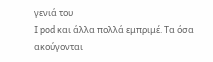γενιά του
I pod και άλλα πολλά εμπριμέ. Τα όσα ακούγονται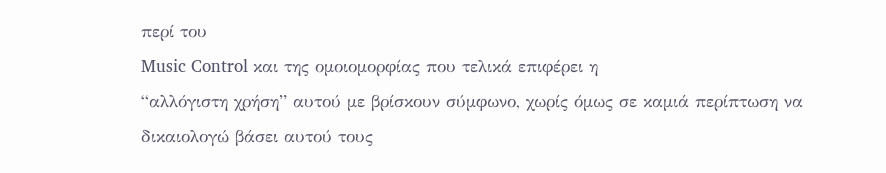περί του
Music Control και της ομοιομορφίας που τελικά επιφέρει η
“αλλόγιστη χρήση” αυτού με βρίσκουν σύμφωνο, χωρίς όμως σε καμιά περίπτωση να δικαιολογώ βάσει αυτού τους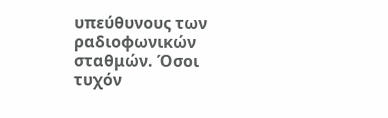υπεύθυνους των
ραδιοφωνικών σταθμών. Όσοι τυχόν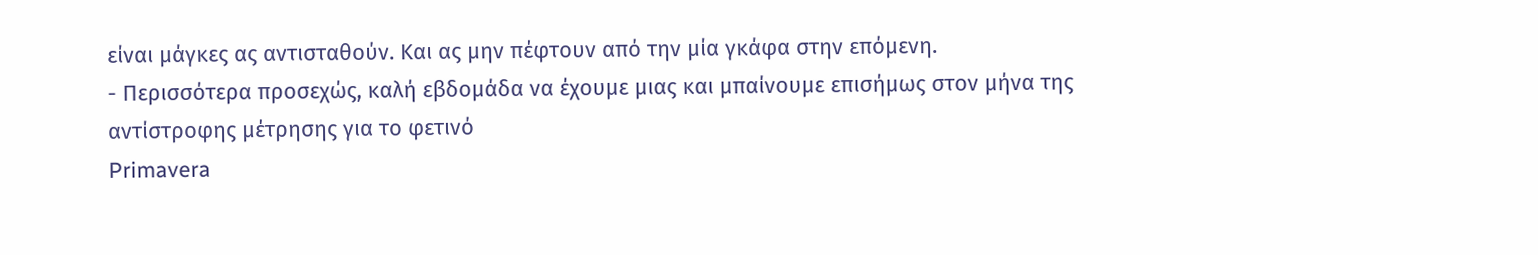είναι μάγκες ας αντισταθούν. Και ας μην πέφτουν από την μία γκάφα στην επόμενη.
- Περισσότερα προσεχώς, καλή εβδομάδα να έχουμε μιας και μπαίνουμε επισήμως στον μήνα της αντίστροφης μέτρησης για το φετινό
Primavera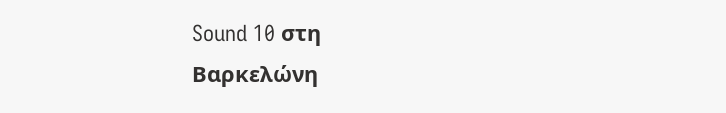Sound 10 στη
Βαρκελώνη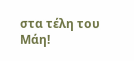στα τέλη του
Μάη!